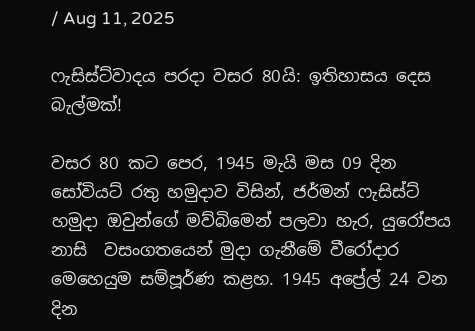/ Aug 11, 2025

ෆැසිස්ට්වාදය පරදා වසර 80යි: ඉතිහාසය දෙස බැල්මක්!

වසර 80 කට පෙර, 1945 මැයි මස 09 දින සෝවියට් රතු හමුදාව විසින්, ජර්මන් ෆැසිස්ට් හමුදා ඔවුන්ගේ මව්බිමෙන් පලවා හැර, යුරෝපය නාසි  වසංගතයෙන් මුදා ගැනීමේ වීරෝදාර මෙහෙයුම සම්පූර්ණ කළහ. 1945 අප්‍රේල් 24 වන දින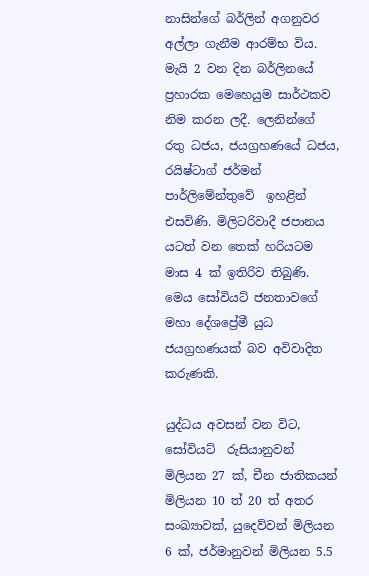නාසින්ගේ බර්ලින් අගනුවර අල්ලා ගැනීම ආරම්භ විය. මැයි 2 වන දින බර්ලිනයේ ප්‍රහාරක මෙහෙයුම සාර්ථකව නිම කරන ලදී. ලෙනින්ගේ රතු ධජය, ජයග්‍රහණයේ ධජය, රයිෂ්ටාග් ජර්මන් පාර්ලිමේන්තුවේ  ඉහළින් එසවිණි. මිලිටරිවාදී ජපානය යටත් වන තෙක් හරියටම මාස 4 ක් ඉතිරිව තිබුණි. මෙය සෝවියට් ජනතාවගේ මහා දේශප්‍රේමී යුධ ජයග්‍රහණයක් බව අවිවාදිත කරුණකි.

යුද්ධය අවසන් වන විට, සෝවියට්  රුසියානුවන් මිලියන 27 ක්, චීන ජාතිකයන් මිලියන 10 ත් 20 ත් අතර සංඛ්‍යාවක්, යුදෙව්වන් මිලියන 6 ක්, ජර්මානුවන් මිලියන 5.5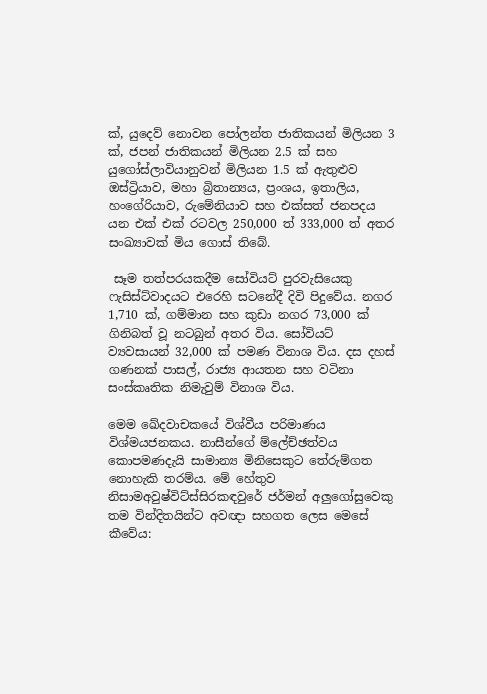ක්, යුදෙව් නොවන පෝලන්ත ජාතිකයන් මිලියන 3 ක්, ජපන් ජාතිකයන් මිලියන 2.5 ක් සහ යුගෝස්ලාවියානුවන් මිලියන 1.5 ක් ඇතුළුව ඔස්ට්‍රියාව, මහා බ්‍රිතාන්‍යය, ප්‍රංශය, ඉතාලිය, හංගේරියාව, රුමේනියාව සහ එක්සත් ජනපදය යන එක් එක් රටවල 250,000 ත් 333,000 ත් අතර සංඛ්‍යාවක් මිය ගොස් තිබේ.

 සෑම තත්පරයකදීම සෝවියට් පුරවැසියෙකු  ෆැසිස්ට්වාදයට එරෙහි සටනේදී දිවි පිදුවේය. නගර 1,710 ක්, ගම්මාන සහ කුඩා නගර 73,000 ක් ගිනිබත් වූ නටබුන් අතර විය. සෝවියට් ව්‍යවසායන් 32,000 ක් පමණ විනාශ විය. දස දහස් ගණනක් පාසල්, රාජ්‍ය ආයතන සහ වටිනා සංස්කෘතික නිමැවුම් විනාශ විය.

මෙම ඛේදවාචකයේ විශ්වීය පරිමාණය විශ්මයජනකය. නාසීන්ගේ ම්ලේච්ඡත්වය කොපමණදැයි සාමාන්‍ය මිනිසෙකුට තේරුම්ගත නොහැකි තරම්ය. මේ හේතුව නිසාමඅවුෂ්විට්ස්සිරකඳවුරේ ජර්මන් අලුගෝසුවෙකු තම වින්දිතයින්ට අවඥා සහගත ලෙස මෙසේ කීවේය: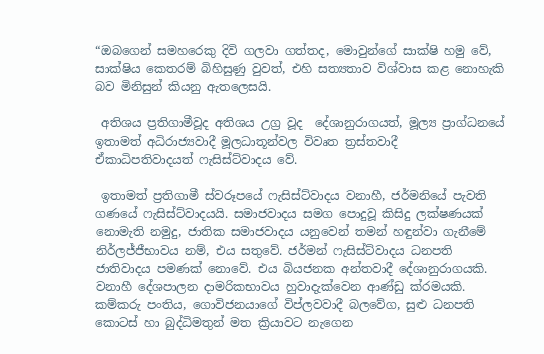“ඔබගෙන් සමහරෙකු දිවි ගලවා ගත්තද, මොවුන්ගේ සාක්ෂි හමු වේ, සාක්ෂිය කෙතරම් බිහිසුණු වුවත්, එහි සත්‍යතාව විශ්වාස කළ නොහැකි බව මිනිසුන් කියනු ඇතලෙසයි.

 අතිශය ප්‍රතිගාමීවූද අතිශය උග්‍ර වූද  දේශානුරාගයත්, මූල්‍ය ප්‍රාග්ධනයේ ඉතාමත් අධිරාජ්‍යවාදී මූලධාතූන්වල විවෘත ත්‍රස්තවාදී  ඒකාධිපතිවාදයත් ෆැසිස්ට්වාදය වේ.

 ඉතාමත් ප්‍රතිගාමී ස්වරූපයේ ෆැසිස්ට්වාදය වනාහී, ජර්මනියේ පැවති ගණයේ ෆැසිස්ට්වාදයයි. සමාජවාදය සමග පොදුවූ කිසිදු ලක්ෂණයක් නොමැති නමුදු, ජාතික සමාජවාදය යනුවෙන් තමන් හඳුන්වා ගැනීමේ නිර්ලජ්ජීභාවය නම්, එය සතුවේ. ජර්මන් ෆැසිස්ට්වාදය ධනපති ජාතිවාදය පමණක් නොවේ. එය බියජනක අන්තවාදී දේශානුරාගයකි. වනාහී දේශපාලන දාමරිකභාවය හුවාදැක්වෙන ආණ්ඩු ක්රමයකි. කම්කරු පංතිය, ගොවිජනයාගේ විප්ලවවාදී බලවේග, සුළු ධනපති කොටස් හා බුද්ධිමතුන් මත ක්‍රියාවට නැගෙන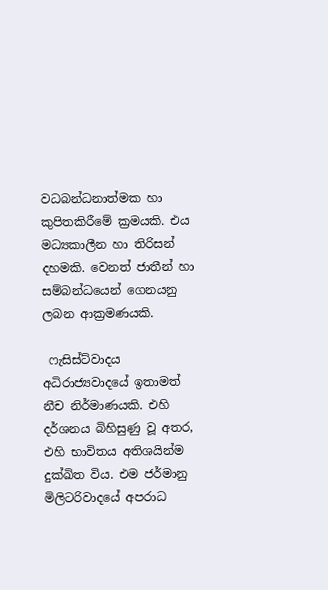වධබන්ධනාත්මක හා කුපිතකිරීමේ ක්‍රමයකි. එය මධ්‍යකාලීන හා තිරිසන් දහමකි. වෙනත් ජාතීන් හා සම්බන්ධයෙන් ගෙනයනු ලබන ආක්‍රමණයකි.

 ෆැසිස්ට්වාදය අධිරාජ්‍යවාදයේ ඉතාමත් නීච නිර්මාණයකි. එහි දර්ශනය බිහිසුණු වූ අතර, එහි භාවිතය අතිශයින්ම දුක්ඛිත විය. එම ජර්මානු මිලිටරිවාදයේ අපරාධ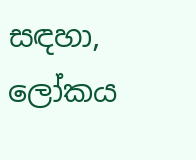සඳහා, ලෝකය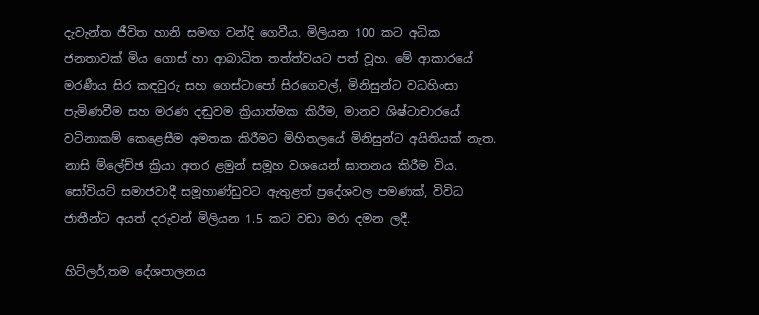දැවැන්ත ජීවිත හානි සමඟ වන්දි ගෙවීය. මිලියන 100 කට අධික ජනතාවක් මිය ගොස් හා ආබාධිත තත්ත්වයට පත් වූහ. මේ ආකාරයේ මරණීය සිර කඳවුරු සහ ගෙස්ටාපෝ සිරගෙවල්, මිනිසුන්ට වධහිංසා පැමිණවීම සහ මරණ දඬුවම ක්‍රියාත්මක කිරීම, මානව ශිෂ්ටාචාරයේ වටිනාකම් කෙළෙසීම අමතක කිරීමට මිහිතලයේ මිනිසුන්ට අයිතියක් නැත. නාසි ම්ලේච්ඡ ක්‍රියා අතර ළමුන් සමූහ වශයෙන් ඝාතනය කිරීම විය. සෝවියට් සමාජවාදී සමූහාණ්ඩුවට ඇතුළත් ප්‍රදේශවල පමණක්, විවිධ ජාතීන්ට අයත් දරුවන් මිලියන 1.5 කට වඩා මරා දමන ලදී.

හිට්ලර්,තම දේශපාලනය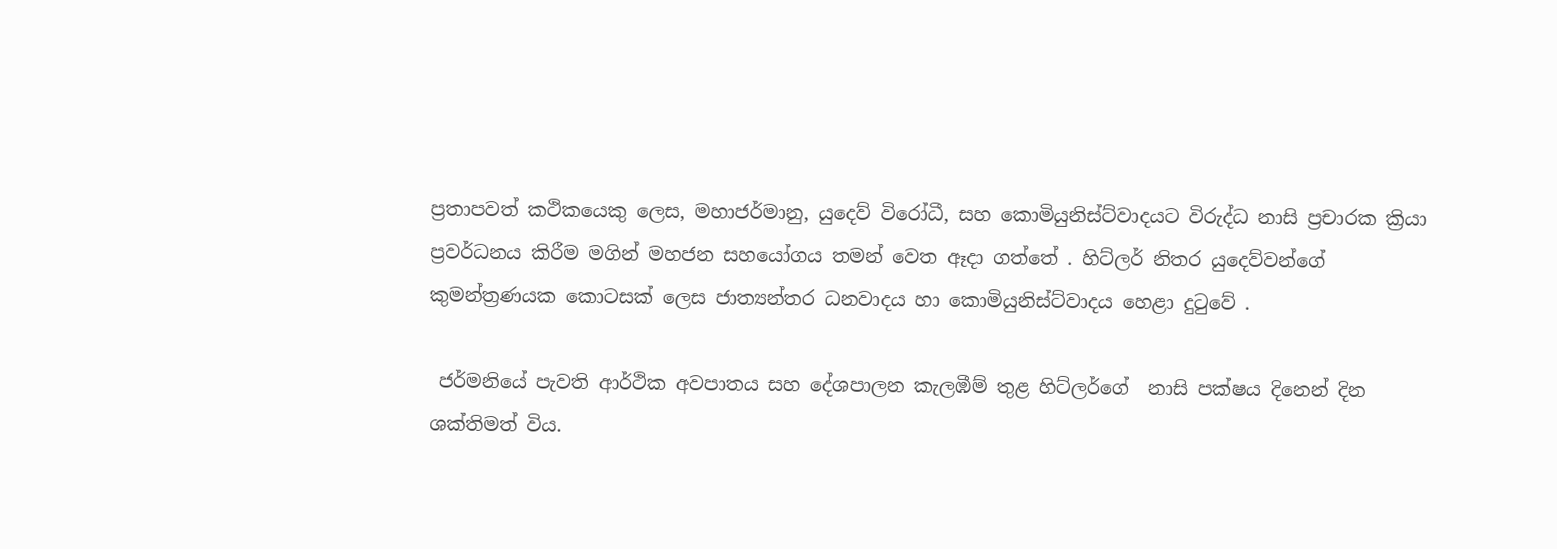ප්‍රතාපවත් කථිකයෙකු ලෙස, මහාජර්මානු, යුදෙව් විරෝධී, සහ කොමියුනිස්ට්වාදයට විරුද්ධ නාසි ප්‍රචාරක ක්‍රියා ප්‍රවර්ධනය කිරීම මගින් මහජන සහයෝගය තමන් වෙත ඈදා ගත්තේ . හිට්ලර් නිතර යුදෙව්වන්ගේ කුමන්ත්‍රණයක කොටසක් ලෙස ජාත්‍යන්තර ධනවාදය හා කොමියුනිස්ට්වාදය හෙළා දුටුවේ .

 ජර්මනියේ පැවති ආර්ථික අවපාතය සහ දේශපාලන කැලඹීම් තුළ හිට්ලර්ගේ  නාසි පක්ෂය දිනෙන් දින ශක්තිමත් විය.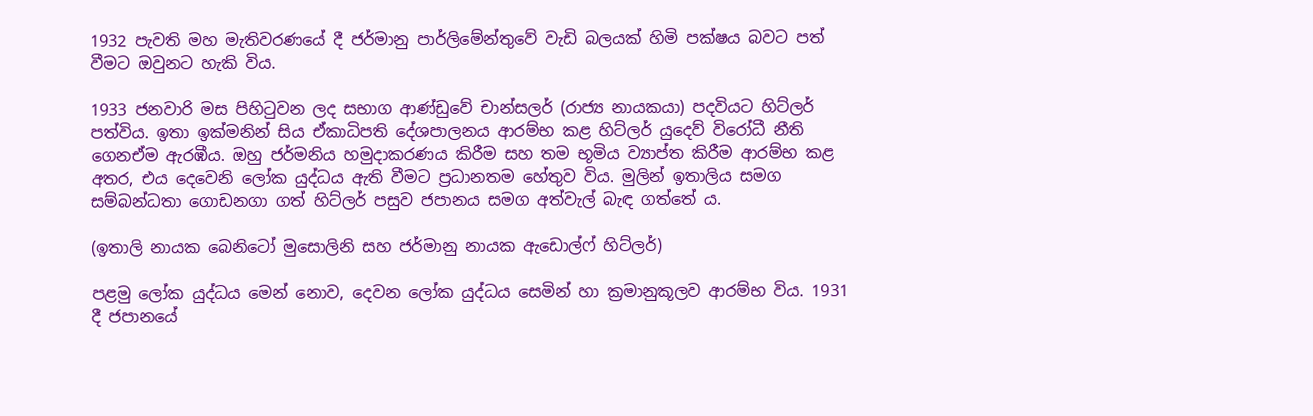1932 පැවති මහ මැතිවරණයේ දී ජර්මානු පාර්ලිමේන්තුවේ වැඩි බලයක් හිමි පක්ෂය බවට පත් වීමට ඔවුනට හැකි විය.

1933 ජනවාරි මස පිහිටුවන ලද සභාග ආණ්ඩුවේ චාන්සලර් (රාජ්‍ය නායකයා) පදවියට හිට්ලර් පත්විය. ඉතා ඉක්මනින් සිය ඒකාධිපති දේශපාලනය ආරම්භ කළ හිට්ලර් යුදෙව් විරෝධී නීති ගෙනඒම ඇරඹීය. ඔහු ජර්මනිය හමුදාකරණය කිරීම සහ තම භූමිය ව්‍යාප්ත කිරීම ආරම්භ කළ අතර, එය දෙවෙනි ලෝක යුද්ධය ඇති වීමට ප්‍රධානතම හේතුව විය. මුලින් ඉතාලිය සමග සම්බන්ධතා ගොඩනගා ගත් හිට්ලර් පසුව ජපානය සමග අත්වැල් බැඳ ගත්තේ ය.

(ඉතාලි නායක බෙනිටෝ මුසොලිනි සහ ජර්මානු නායක ඇඩොල්ෆ් හිට්ලර්)

පළමු ලෝක යුද්ධය මෙන් නොව, දෙවන ලෝක යුද්ධය සෙමින් හා ක්‍රමානුකූලව ආරම්භ විය. 1931 දී ජපානයේ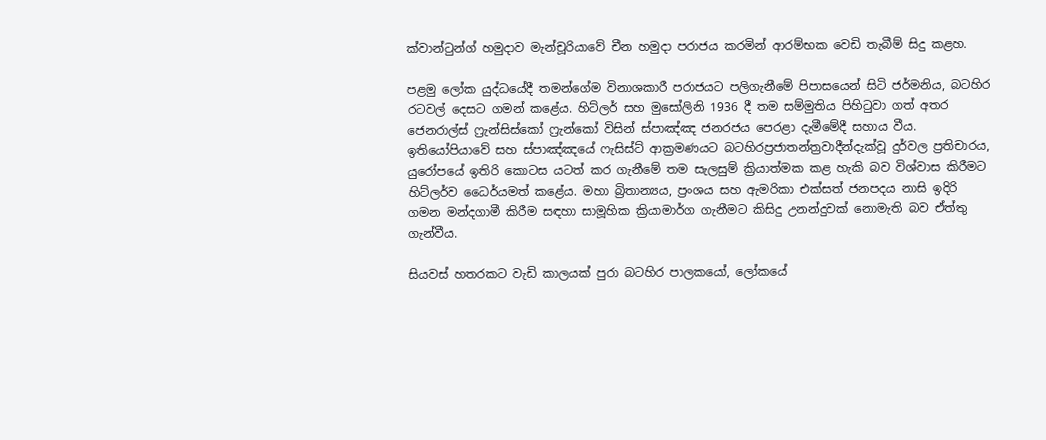ක්වාන්ටුන්ග් හමුදාව මැන්චූරියාවේ චීන හමුදා පරාජය කරමින් ආරම්භක වෙඩි තැබීම් සිදු කළහ.

පළමු ලෝක යුද්ධයේදී තමන්ගේම විනාශකාරී පරාජයට පලිගැනීමේ පිපාසයෙන් සිටි ජර්මනිය, බටහිර රටවල් දෙසට ගමන් කළේය. හිට්ලර් සහ මුසෝලිනි 1936 දී තම සම්මුතිය පිහිටුවා ගත් අතර ජෙනරාල්ස් ෆ්‍රැන්සිස්කෝ ෆ්‍රැන්කෝ විසින් ස්පාඤ්ඤ ජනරජය පෙරළා දැමීමේදී සහාය වීය. ඉතියෝපියාවේ සහ ස්පාඤ්ඤයේ ෆැසිස්ට් ආක්‍රමණයට බටහිරප්‍රජාතන්ත්‍රවාදීන්දැක්වූ දුර්වල ප්‍රතිචාරය, යුරෝපයේ ඉතිරි කොටස යටත් කර ගැනීමේ තම සැලසුම් ක්‍රියාත්මක කළ හැකි බව විශ්වාස කිරීමට හිට්ලර්ව ධෛර්යමත් කළේය. මහා බ්‍රිතාන්‍යය, ප්‍රංශය සහ ඇමරිකා එක්සත් ජනපදය නාසි ඉදිරි ගමන මන්දගාමී කිරීම සඳහා සාමූහික ක්‍රියාමාර්ග ගැනීමට කිසිදු උනන්දුවක් නොමැති බව ඒත්තු ගැන්වීය.

සියවස් හතරකට වැඩි කාලයක් පුරා බටහිර පාලකයෝ, ලෝකයේ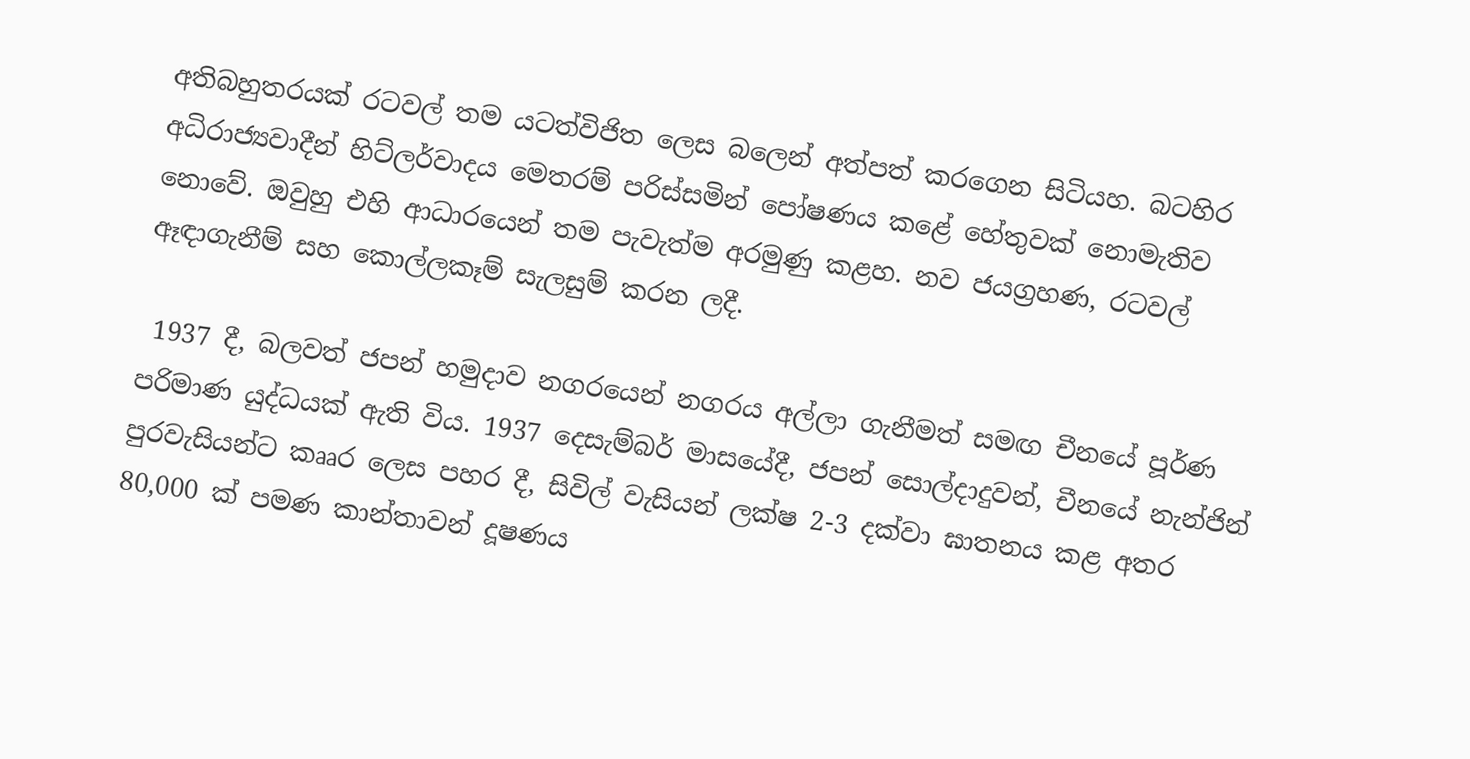අතිබහුතරයක් රටවල් තම යටත්විජිත ලෙස බලෙන් අත්පත් කරගෙන සිටියහ. බටහිර අධිරාජ්‍යවාදීන් හිට්ලර්වාදය මෙතරම් පරිස්සමින් පෝෂණය කළේ හේතුවක් නොමැතිව නොවේ. ඔවුහු එහි ආධාරයෙන් තම පැවැත්ම අරමුණු කළහ. නව ජයග්‍රහණ, රටවල් ඈඳාගැනීම් සහ කොල්ලකෑම් සැලසුම් කරන ලදී.

 1937 දී, බලවත් ජපන් හමුදාව නගරයෙන් නගරය අල්ලා ගැනීමත් සමඟ චීනයේ පූර්ණ පරිමාණ යුද්ධයක් ඇති විය. 1937 දෙසැම්බර් මාසයේදී, ජපන් සොල්දාදුවන්, චීනයේ නැන්ජින් පුරවැසියන්ට කෲර ලෙස පහර දී, සිවිල් වැසියන් ලක්ෂ 2-3 දක්වා ඝාතනය කළ අතර 80,000 ක් පමණ කාන්තාවන් දූෂණය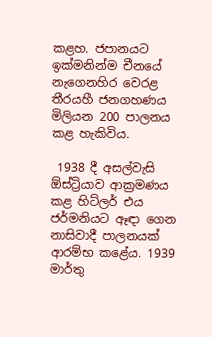කළහ. ජපානයට ඉක්මනින්ම චීනයේ නැගෙනහිර වෙරළ තීරයහී ජනගහණය මිලියන 200 පාලනය කළ හැකිවිය.

 1938 දී අසල්වැසි ඕස්ට්‍රියාව ආක්‍රමණය කළ හිට්ලර් එය ජර්මනියට ඈඳා ගෙන නාසිවාදී පාලනයක් ආරම්භ කළේය. 1939 මාර්තු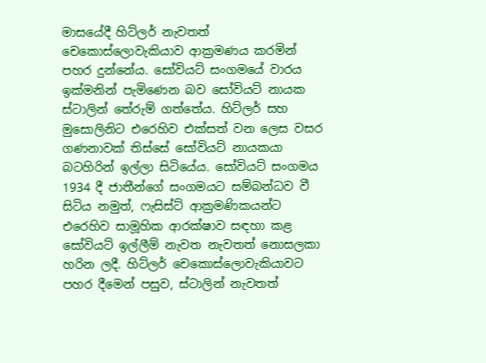මාසයේදී හිට්ලර් නැවතත් චෙකොස්ලොවැකියාව ආක්‍රමණය කරමින් පහර දුන්නේය. සෝවියට් සංගමයේ වාරය ඉක්මනින් පැමිණෙන බව සෝවියට් නායක ස්ටාලින් තේරුම් ගත්තේය. හිට්ලර් සහ මුසොලිනිට එරෙහිව එක්සත් වන ලෙස වසර ගණනාවක් තිස්සේ සෝවියට් නායකයා බටහිරින් ඉල්ලා සිටියේය. සෝවියට් සංගමය 1934 දී ජාතීන්ගේ සංගමයට සම්බන්ධව වී සිටිය නමුත්, ෆැසිස්ට් ආක්‍රමණිකයන්ට එරෙහිව සාමූහික ආරක්ෂාව සඳහා කළ සෝවියට් ඉල්ලීම් නැවත නැවතත් නොසලකා හරින ලදී. හිට්ලර් චෙකොස්ලොවැකියාවට පහර දීමෙන් පසුව, ස්ටාලින් නැවතත්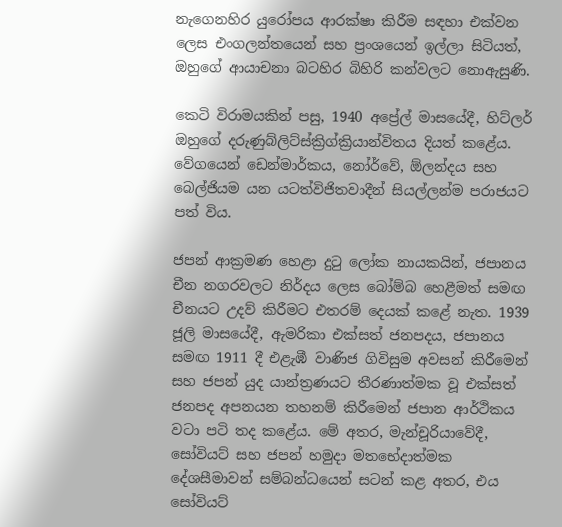නැගෙනහිර යුරෝපය ආරක්ෂා කිරීම සඳහා එක්වන ලෙස එංගලන්තයෙන් සහ ප්‍රංශයෙන් ඉල්ලා සිටියත්, ඔහුගේ ආයාචනා බටහිර බිහිරි කන්වලට නොඇසුණි.

කෙටි විරාමයකින් පසු, 1940 අප්‍රේල් මාසයේදී, හිට්ලර් ඔහුගේ දරුණුබ්ලිට්ස්ක්‍රිග්ක්‍රියාන්විතය දියත් කළේය. වේගයෙන් ඩෙන්මාර්කය, නෝර්වේ, ඕලන්දය සහ බෙල්ජියම යන යටත්විජිතවාදීන් සියල්ලන්ම පරාජයට පත් විය.

ජපන් ආක්‍රමණ හෙළා දුටු ලෝක නායකයින්, ජපානය චීන නගරවලට නිර්දය ලෙස බෝම්බ හෙළීමත් සමඟ චීනයට උදව් කිරීමට එතරම් දෙයක් කළේ නැත. 1939 ජූලි මාසයේදී, ඇමරිකා එක්සත් ජනපදය, ජපානය සමඟ 1911 දී එළැඹී වාණිජ ගිවිසුම අවසන් කිරීමෙන් සහ ජපන් යුද යාන්ත්‍රණයට තීරණාත්මක වූ එක්සත් ජනපද අපනයන තහනම් කිරීමෙන් ජපාන ආර්ථිකය වටා පටි තද කළේය. මේ අතර, මැන්චූරියාවේදී, සෝවියට් සහ ජපන් හමුදා මතභේදාත්මක දේශසීමාවන් සම්බන්ධයෙන් සටන් කළ අතර, එය සෝවියට්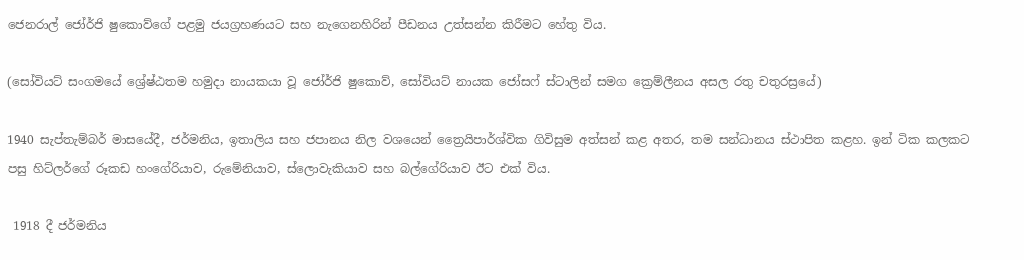ජෙනරාල් ජෝර්ජි ෂුකොව්ගේ පළමු ජයග්‍රහණයට සහ නැගෙනහිරින් පීඩනය උත්සන්න කිරීමට හේතු විය.

(සෝවියට් සංගමයේ ශ්‍රේෂ්ඨතම හමුදා නායකයා වූ ජෝර්ජි ෂුකොව්, සෝවියට් නායක ජෝසෆ් ස්ටාලින් සමග ක්‍රෙම්ලීනය අසල රතු චතුරස්‍රයේ)

1940 සැප්තැම්බර් මාසයේදී, ජර්මනිය, ඉතාලිය සහ ජපානය නිල වශයෙන් ත්‍රෛයිපාර්ශ්වික ගිවිසුම අත්සන් කළ අතර, තම සන්ධානය ස්ථාපිත කළහ. ඉන් ටික කලකට පසු හිට්ලර්ගේ රූකඩ හංගේරියාව, රුමේනියාව, ස්ලොවැකියාව සහ බල්ගේරියාව ඊට එක් විය.

 1918 දී ජර්මනිය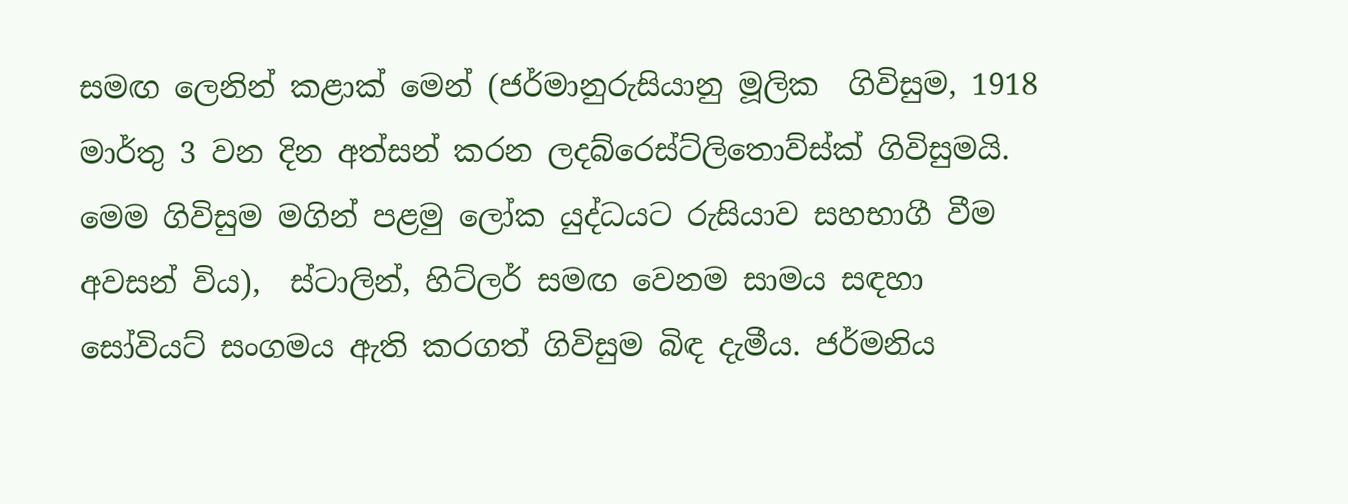සමඟ ලෙනින් කළාක් මෙන් (ජර්මානුරුසියානු මූලික  ගිවිසුම, 1918 මාර්තු 3 වන දින අත්සන් කරන ලදබ්රෙස්ට්ලිතොව්ස්ක් ගිවිසුමයි. මෙම ගිවිසුම මගින් පළමු ලෝක යුද්ධයට රුසියාව සහභාගී වීම අවසන් විය),  ස්ටාලින්, හිට්ලර් සමඟ වෙනම සාමය සඳහා සෝවියට් සංගමය ඇති කරගත් ගිවිසුම බිඳ දැමීය. ජර්මනිය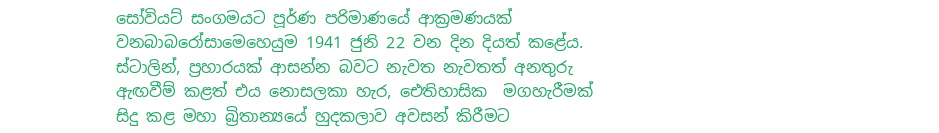සෝවියට් සංගමයට පූර්ණ පරිමාණයේ ආක්‍රමණයක් වනබාබරෝසාමෙහෙයුම 1941 ජුනි 22 වන දින දියත් කළේය. ස්ටාලින්, ප්‍රහාරයක් ආසන්න බවට නැවත නැවතත් අනතුරු ඇඟවීම් කළත් එය නොසලකා හැර, ඓතිහාසික  මගහැරීමක් සිදු කළ මහා බ්‍රිතාන්‍යයේ හුදකලාව අවසන් කිරීමට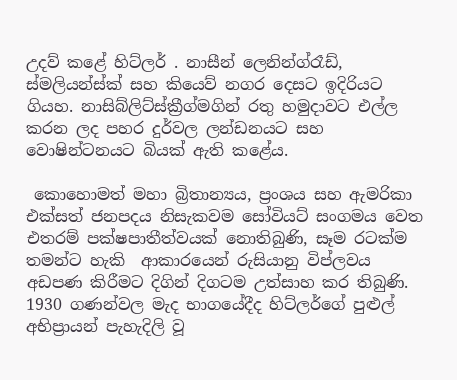උදව් කළේ හිට්ලර් . නාසීන් ලෙනින්ග්රෑඩ්, ස්මලියන්ස්ක් සහ කියෙව් නගර දෙසට ඉදිරියට ගියහ. නාසිබ්ලිට්ස්ක්‍රීග්මගින් රතු හමුදාවට එල්ල කරන ලද පහර දුර්වල ලන්ඩනයට සහ වොෂින්ටනයට බියක් ඇති කළේය.

 කොහොමත් මහා බ්‍රිතාන්‍යය, ප්‍රංශය සහ ඇමරිකා එක්සත් ජනපදය නිසැකවම සෝවියට් සංගමය වෙත එතරම් පක්ෂපාතීත්වයක් නොතිබුණි, සෑම රටක්ම තමන්ට හැකි  ආකාරයෙන් රුසියානු විප්ලවය අඩපණ කිරීමට දිගින් දිගටම උත්සාහ කර තිබුණි. 1930 ගණන්වල මැද භාගයේදීද හිට්ලර්ගේ පුළුල් අභිප්‍රායන් පැහැදිලි වූ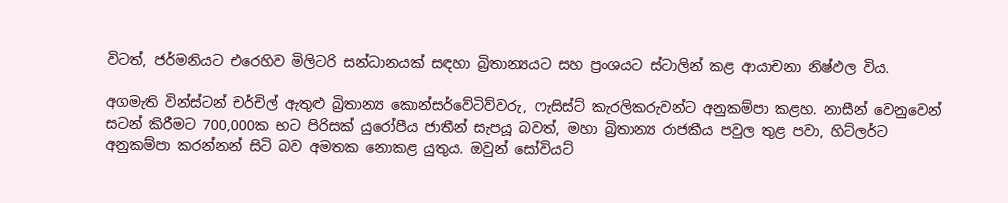විටත්, ජර්මනියට එරෙහිව මිලිටරි සන්ධානයක් සඳහා බ්‍රිතාන්‍යයට සහ ප්‍රංශයට ස්ටාලින් කළ ආයාචනා නිෂ්ඵල විය.

අගමැති වින්ස්ටන් චර්චිල් ඇතුළු බ්‍රිතාන්‍ය කොන්සර්වේටිව්වරු, ෆැසිස්ට් කැරලිකරුවන්ට අනුකම්පා කළහ. නාසීන් වෙනුවෙන් සටන් කිරීමට 700,000ක භට පිරිසක් යුරෝපීය ජාතීන් සැපයූ බවත්, මහා බ්‍රිතාන්‍ය රාජකීය පවුල තුළ පවා, හිට්ලර්ට අනුකම්පා කරන්නන් සිටි බව අමතක නොකළ යුතුය. ඔවුන් සෝවියට්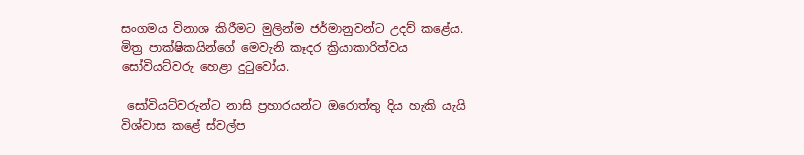සංගමය විනාශ කිරීමට මුලින්ම ජර්මානුවන්ට උදව් කළේය. මිත්‍ර පාක්ෂිකයින්ගේ මෙවැනි කෑදර ක්‍රියාකාරිත්වය සෝවියට්වරු හෙළා දුටුවෝය.

 සෝවියට්වරුන්ට නාසි ප්‍රහාරයන්ට ඔරොත්තු දිය හැකි යැයි විශ්වාස කළේ ස්වල්ප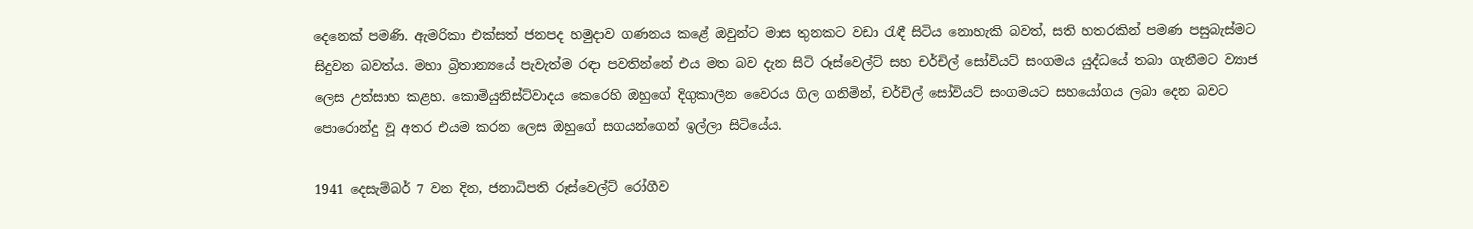දෙනෙක් පමණි. ඇමරිකා එක්සත් ජනපද හමුදාව ගණනය කළේ ඔවුන්ට මාස තුනකට වඩා රැඳී සිටිය නොහැකි බවත්, සති හතරකින් පමණ පසුබැස්මට සිදුවන බවත්ය. මහා බ්‍රිතාන්‍යයේ පැවැත්ම රඳා පවතින්නේ එය මත බව දැන සිටි රූස්වෙල්ට් සහ චර්චිල් සෝවියට් සංගමය යුද්ධයේ තබා ගැනීමට ව්‍යාජ ලෙස උත්සාහ කළහ. කොමියුනිස්ට්වාදය කෙරෙහි ඔහුගේ දිගුකාලීන වෛරය ගිල ගනිමින්, චර්චිල් සෝවියට් සංගමයට සහයෝගය ලබා දෙන බවට පොරොන්දු වූ අතර එයම කරන ලෙස ඔහුගේ සගයන්ගෙන් ඉල්ලා සිටියේය.

1941 දෙසැම්බර් 7 වන දින, ජනාධිපති රූස්වෙල්ට් රෝගීව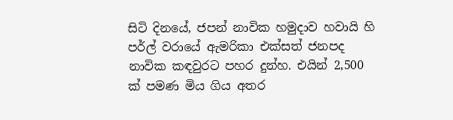සිටි දිනයේ, ජපන් නාවික හමුදාව හවායි හි පර්ල් වරායේ ඇමරිකා එක්සත් ජනපද නාවික කඳවුරට පහර දුන්හ. එයින් 2,500 ක් පමණ මිය ගිය අතර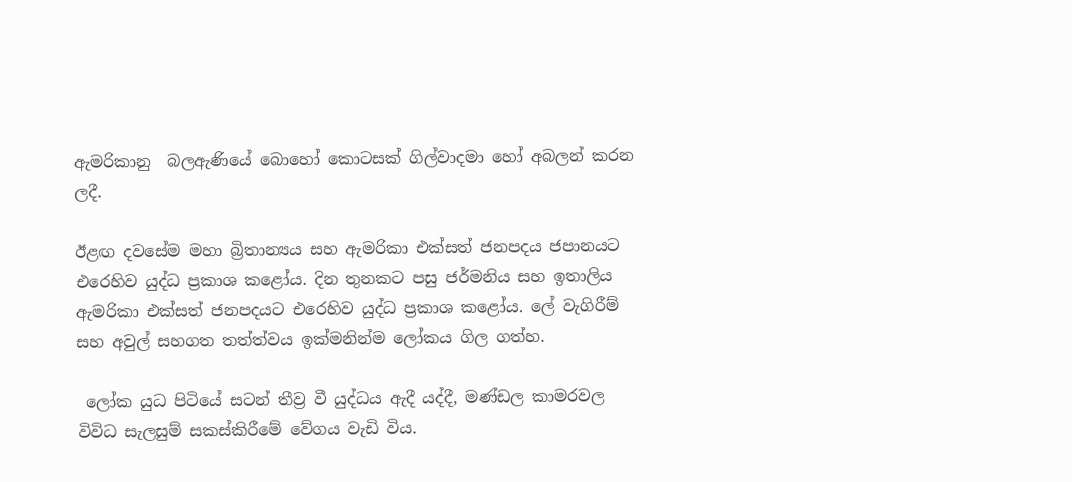ඇමරිකානු  බලඇණියේ බොහෝ කොටසක් ගිල්වාදමා හෝ අබලන් කරන ලදී.

ඊළඟ දවසේම මහා බ්‍රිතාන්‍යය සහ ඇමරිකා එක්සත් ජනපදය ජපානයට එරෙහිව යුද්ධ ප්‍රකාශ කළෝය. දින තුනකට පසු ජර්මනිය සහ ඉතාලිය ඇමරිකා එක්සත් ජනපදයට එරෙහිව යුද්ධ ප්‍රකාශ කළෝය. ලේ වැගිරීම් සහ අවුල් සහගත තත්ත්වය ඉක්මනින්ම ලෝකය ගිල ගත්හ.

 ලෝක යුධ පිටියේ සටන් තීව්‍ර වී යුද්ධය ඇදී යද්දී, මණ්ඩල කාමරවල විවිධ සැලසුම් සකස්කිරීමේ වේගය වැඩි විය.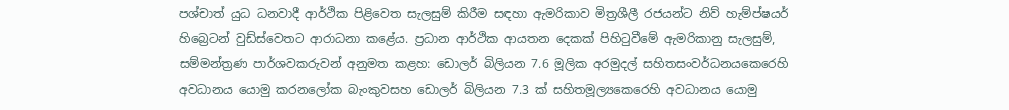පශ්චාත් යුධ ධනවාදී ආර්ථික පිළිවෙත සැලසුම් කිරීම සඳහා ඇමරිකාව මිත්‍රශීලී රජයන්ට නිව් හැම්ප්ෂයර් හිබ්‍රෙටන් වුඩ්ස්වෙතට ආරාධනා කළේය. ප්‍රධාන ආර්ථික ආයතන දෙකක් පිහිටුවීමේ ඇමරිකානු සැලසුම්, සම්මන්ත්‍රණ පාර්ශවකරුවන් අනුමත කළහ: ඩොලර් බිලියන 7.6 මූලික අරමුදල් සහිතසංවර්ධනයකෙරෙහි අවධානය යොමු කරනලෝක බැංකුවසහ ඩොලර් බිලියන 7.3 ක් සහිතමූල්‍යකෙරෙහි අවධානය යොමු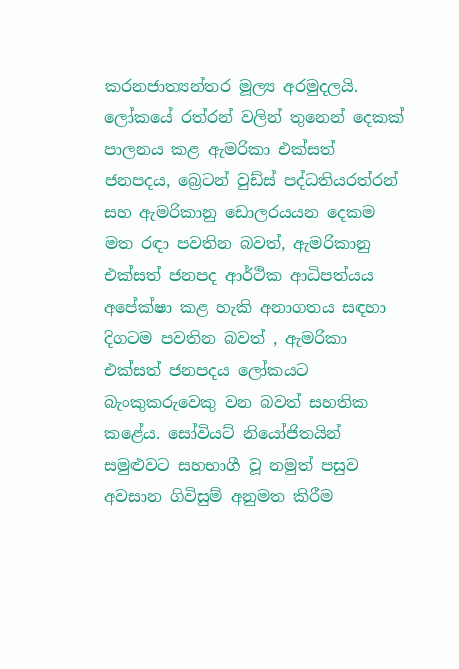කරනජාත්‍යන්තර මූල්‍ය අරමුදලයි. ලෝකයේ රත්රන් වලින් තුනෙන් දෙකක් පාලනය කළ ඇමරිකා එක්සත් ජනපදය, බ්‍රෙටන් වුඩ්ස් පද්ධතියරත්රන් සහ ඇමරිකානු ඩොලරයයන දෙකම මත රඳා පවතින බවත්, ඇමරිකානු එක්සත් ජනපද ආර්ථික ආධිපත්යය අපේක්ෂා කළ හැකි අනාගතය සඳහා දිගටම පවතින බවත් , ඇමරිකා එක්සත් ජනපදය ලෝකයට බැංකුකරුවෙකු වන බවත් සහතික කළේය. සෝවියට් නියෝජිතයින් සමුළුවට සහභාගී වූ නමුත් පසුව අවසාන ගිවිසුම් අනුමත කිරීම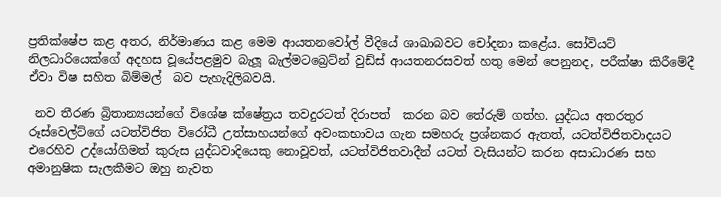ප්‍රතික්ෂේප කළ අතර, නිර්මාණය කළ මෙම ආයතනවෝල් වීදියේ ශාඛාබවට චෝදනා කළේය. සෝවියට් නිලධාරියෙක්ගේ අදහස වූයේපළමුව බැලූ බැල්මටබ්‍රෙට්න් වුඩ්ස් ආයතනරසවත් හතු මෙන් පෙනුනද, පරීක්ෂා කිරීමේදී ඒවා විෂ සහිත බිම්මල්  බව පැහැදිලිබවයි.

 නව තීරණ බ්‍රිතාන්‍යයන්ගේ විශේෂ ක්ෂේත්‍රය තවදුරටත් දිරාපත්  කරන බව තේරුම් ගත්හ. යුද්ධය අතරතුර රූස්වෙල්ට්ගේ යටත්විජිත විරෝධී උත්සාහයන්ගේ අවංකභාවය ගැන සමහරු ප්‍රශ්නකර ඇතත්, යටත්විජිතවාදයට එරෙහිව උද්යෝගිමත් කුරුස යුද්ධවාදියෙකු නොවූවත්, යටත්විජිතවාදීන් යටත් වැසියන්ට කරන අසාධාරණ සහ අමානුෂික සැලකීමට ඔහු නැවත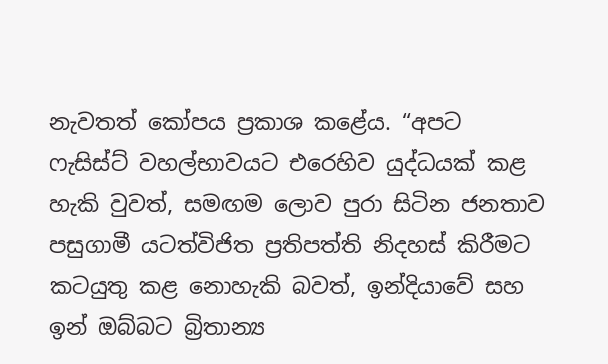නැවතත් කෝපය ප්‍රකාශ කළේය. “අපට ෆැසිස්ට් වහල්භාවයට එරෙහිව යුද්ධයක් කළ හැකි වුවත්, සමඟම ලොව පුරා සිටින ජනතාව පසුගාමී යටත්විජිත ප්‍රතිපත්ති නිදහස් කිරීමට කටයුතු කළ නොහැකි බවත්, ඉන්දියාවේ සහ ඉන් ඔබ්බට බ්‍රිතාන්‍ය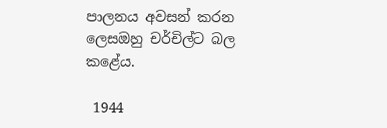පාලනය අවසන් කරන ලෙසඔහු චර්චිල්ට බල කළේය.

 1944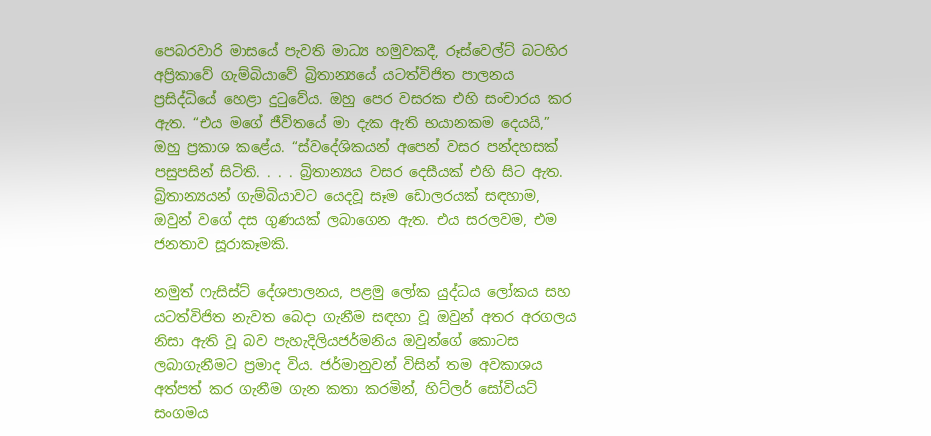පෙබරවාරි මාසයේ පැවති මාධ්‍ය හමුවකදී, රූස්වෙල්ට් බටහිර අප්‍රිකාවේ ගැම්බියාවේ බ්‍රිතාන්‍යයේ යටත්විජිත පාලනය ප්‍රසිද්ධියේ හෙළා දුටුවේය. ඔහු පෙර වසරක එහි සංචාරය කර ඇත. “එය මගේ ජීවිතයේ මා දැක ඇති භයානකම දෙයයි,” ඔහු ප්‍රකාශ කළේය. “ස්වදේශිකයන් අපෙන් වසර පන්දහසක් පසුපසින් සිටිති. . . . බ්‍රිතාන්‍යය වසර දෙසීයක් එහි සිට ඇත. බ්‍රිතාන්‍යයන් ගැම්බියාවට යෙදවූ සෑම ඩොලරයක් සඳහාම, ඔවුන් වගේ දස ගුණයක් ලබාගෙන ඇත. එය සරලවම, එම ජනතාව සූරාකෑමකි.

නමුත් ෆැසිස්ට් දේශපාලනය, පළමු ලෝක යුද්ධය ලෝකය සහ යටත්විජිත නැවත බෙදා ගැනීම සඳහා වූ ඔවුන් අතර අරගලය නිසා ඇති වූ බව පැහැදිලියජර්මනිය ඔවුන්ගේ කොටස ලබාගැනීමට ප්‍රමාද විය. ජර්මානුවන් විසින් තම අවකාශය අත්පත් කර ගැනීම ගැන කතා කරමින්, හිට්ලර් සෝවියට් සංගමය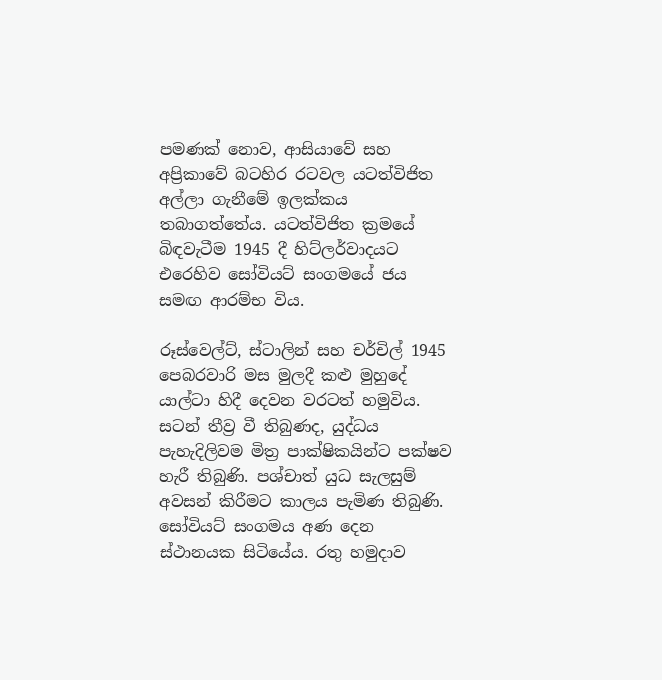පමණක් නොව, ආසියාවේ සහ අප්‍රිකාවේ බටහිර රටවල යටත්විජිත අල්ලා ගැනීමේ ඉලක්කය තබාගත්තේය. යටත්විජිත ක්‍රමයේ බිඳවැටීම 1945 දී හිට්ලර්වාදයට එරෙහිව සෝවියට් සංගමයේ ජය සමඟ ආරම්භ විය.

රූස්වෙල්ට්, ස්ටාලින් සහ චර්චිල් 1945 පෙබරවාරි මස මුලදී කළු මුහුදේ යාල්ටා හිදී දෙවන වරටත් හමුවිය. සටන් තීව්‍ර වී තිබුණද, යුද්ධය පැහැදිලිවම මිත්‍ර පාක්ෂිකයින්ට පක්ෂව හැරී තිබුණි. පශ්චාත් යුධ සැලසුම් අවසන් කිරීමට කාලය පැමිණ තිබුණි. සෝවියට් සංගමය අණ දෙන ස්ථානයක සිටියේය. රතු හමුදාව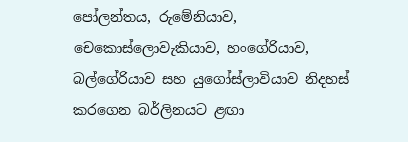පෝලන්තය, රුමේනියාව, චෙකොස්ලොවැකියාව, හංගේරියාව, බල්ගේරියාව සහ යුගෝස්ලාවියාව නිදහස් කරගෙන බර්ලිනයට ළඟා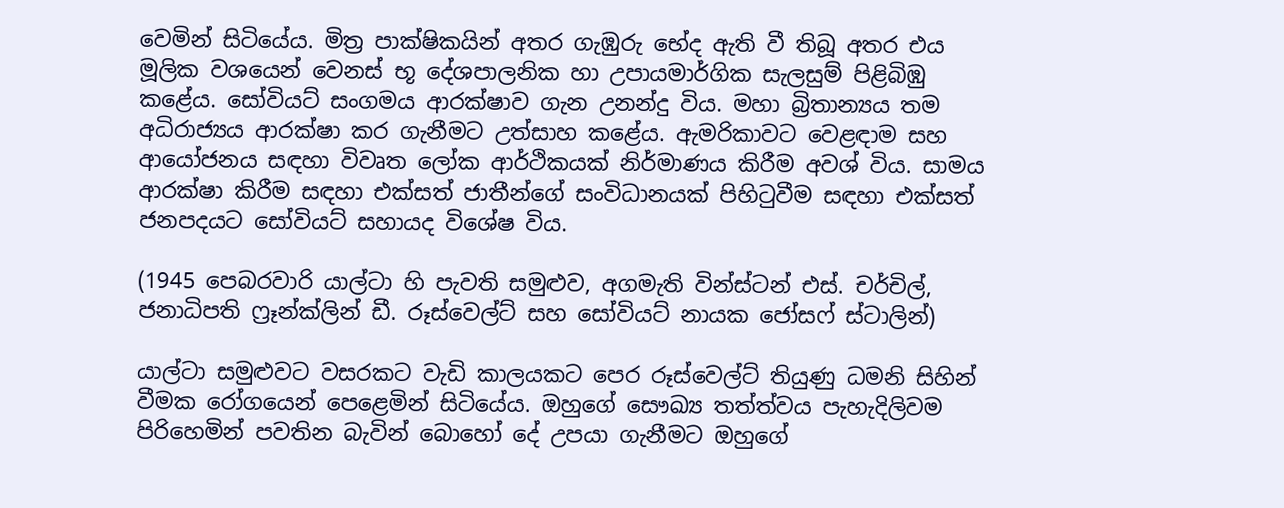වෙමින් සිටියේය. මිත්‍ර පාක්ෂිකයින් අතර ගැඹුරු භේද ඇති වී තිබූ අතර එය මූලික වශයෙන් වෙනස් භූ දේශපාලනික හා උපායමාර්ගික සැලසුම් පිළිබිඹු කළේය. සෝවියට් සංගමය ආරක්ෂාව ගැන උනන්දු විය. මහා බ්‍රිතාන්‍යය තම අධිරාජ්‍යය ආරක්ෂා කර ගැනීමට උත්සාහ කළේය. ඇමරිකාවට වෙළඳාම සහ ආයෝජනය සඳහා විවෘත ලෝක ආර්ථිකයක් නිර්මාණය කිරීම අවශ් විය. සාමය ආරක්ෂා කිරීම සඳහා එක්සත් ජාතීන්ගේ සංවිධානයක් පිහිටුවීම සඳහා එක්සත් ජනපදයට සෝවියට් සහායද විශේෂ විය.

(1945 පෙබරවාරි යාල්ටා හි පැවති සමුළුව, අගමැති වින්ස්ටන් එස්. චර්චිල්, ජනාධිපති ෆ්‍රෑන්ක්ලින් ඩී. රූස්වෙල්ට් සහ සෝවියට් නායක ජෝසෆ් ස්ටාලින්)

යාල්ටා සමුළුවට වසරකට වැඩි කාලයකට පෙර රූස්වෙල්ට් තියුණු ධමනි සිහින් වීමක රෝගයෙන් පෙළෙමින් සිටියේය. ඔහුගේ සෞඛ්‍ය තත්ත්වය පැහැදිලිවම පිරිහෙමින් පවතින බැවින් බොහෝ දේ උපයා ගැනීමට ඔහුගේ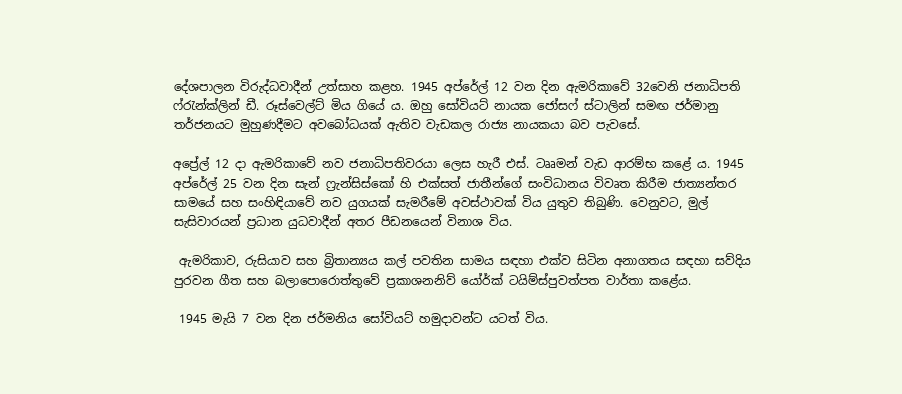දේශපාලන විරුද්ධවාදීන් උත්සාහ කළහ. 1945 අප්රේල් 12 වන දින ඇමරිකාවේ 32වෙනි ජනාධිපති ෆ්රැන්ක්ලින් ඩී. රූස්වෙල්ට් මිය ගියේ ය. ඔහු සෝවියට් නායක ජෝසෆ් ස්ටාලින් සමඟ ජර්මානු තර්ජනයට මුහුණදීමට අවබෝධයක් ඇතිව වැඩකල රාජ්‍ය නායකයා බව පැවසේ.

අප්‍රේල් 12 දා ඇමරිකාවේ නව ජනාධිපතිවරයා ලෙස හැරී එස්. ටෲමන් වැඩ ආරම්භ කළේ ය. 1945 අප්රේල් 25 වන දින සැන් ෆ්‍රැන්සිස්කෝ හි එක්සත් ජාතීන්ගේ සංවිධානය විවෘත කිරීම ජාත්‍යන්තර සාමයේ සහ සංහිඳියාවේ නව යුගයක් සැමරීමේ අවස්ථාවක් විය යුතුව තිබුණි. වෙනුවට, මුල් සැසිවාරයන් ප්‍රධාන යුධවාදීන් අතර පීඩනයෙන් විනාශ විය.

 ඇමරිකාව, රුසියාව සහ බ්‍රිතාන්‍යය කල් පවතින සාමය සඳහා එක්ව සිටින අනාගතය සඳහා සව්දිය පුරවන ගීත සහ බලාපොරොත්තුවේ ප්‍රකාශනනිව් යෝර්ක් ටයිම්ස්පුවත්පත වාර්තා කළේය.

 1945 මැයි 7 වන දින ජර්මනිය සෝවියට් හමුදාවන්ට යටත් විය.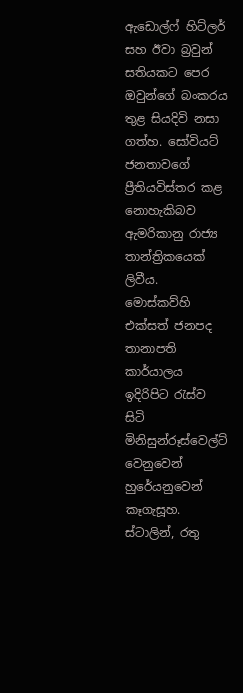ඇඩොල්ෆ් හිට්ලර් සහ ඊවා බ්‍රවුන් සතියකට පෙර ඔවුන්ගේ බංකරය තුළ සියදිවි නසා ගත්හ. සෝවියට් ජනතාවගේ ප්‍රීතියවිස්තර කළ නොහැකිබව ඇමරිකානු රාජ්‍ය තාන්ත්‍රිකයෙක් ලිවීය. මොස්කව්හි එක්සත් ජනපද තානාපති කාර්යාලය ඉදිරිපිට රැස්ව සිටි මිනිසුන්රූස්වෙල්ට් වෙනුවෙන් හුරේයනුවෙන් කෑගැසූහ. ස්ටාලින්, රතු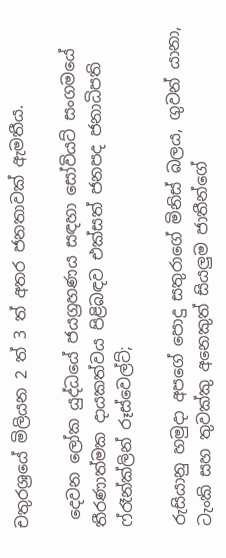චතුරශ්‍රයේ මිලියන 2 ත් 3 ත් අතර ජනතාවක් ඇමතීය.

 දෙවන ලෝක යුද්ධයේ ජයග්‍රහණය සඳහා සෝවියට් සංගමයේ තීරණාත්මක දායකත්වය පිළිබඳව එක්සත් ජනපද ජනාධිපති ෆ්රෑන්ක්ලින් රූස්වෙල්ට්;

රුසියානු හමුදා අපගේ පොදු සතුරාගේ මිනිස් බලය, ගුවන් යානා, ටැංකි සහ තුවක්කු අනෙකුත් සියලුම ජාතීන්ගේ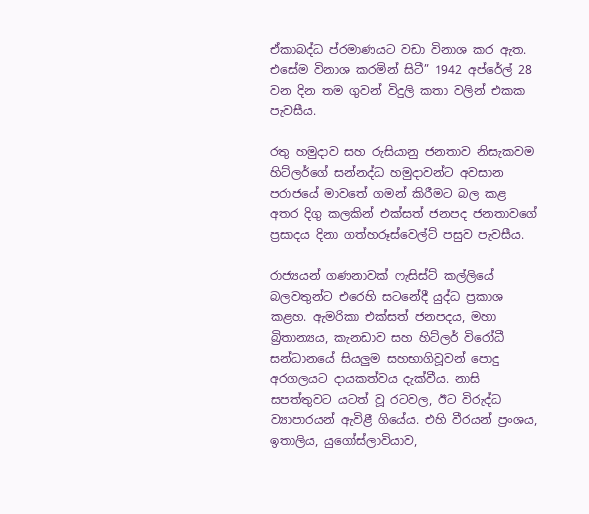ඒකාබද්ධ ප්රමාණයට වඩා විනාශ කර ඇත. එසේම විනාශ කරමින් සිටී” 1942 අප්රේල් 28 වන දින තම ගුවන් විදුලි කතා වලින් එකක පැවසීය.

රතු හමුදාව සහ රුසියානු ජනතාව නිසැකවම හිට්ලර්ගේ සන්නද්ධ හමුදාවන්ට අවසාන පරාජයේ මාවතේ ගමන් කිරීමට බල කළ අතර දිගු කලකින් එක්සත් ජනපද ජනතාවගේ ප්‍රසාදය දිනා ගත්හරූස්වෙල්ට් පසුව පැවසීය.

රාජ්‍යයන් ගණනාවක් ෆැසිස්ට් කල්ලියේ බලවතුන්ට එරෙහි සටනේදී යුද්ධ ප්‍රකාශ කළහ. ඇමරිකා එක්සත් ජනපදය, මහා බ්‍රිතාන්‍යය, කැනඩාව සහ හිට්ලර් විරෝධී සන්ධානයේ සියලුම සහභාගිවූවන් පොදු අරගලයට දායකත්වය දැක්වීය. නාසි සපත්තුවට යටත් වූ රටවල, ඊට විරුද්ධ ව්‍යාපාරයන් ඇවිළී ගියේය. එහි වීරයන් ප්‍රංශය, ඉතාලිය, යුගෝස්ලාවියාව,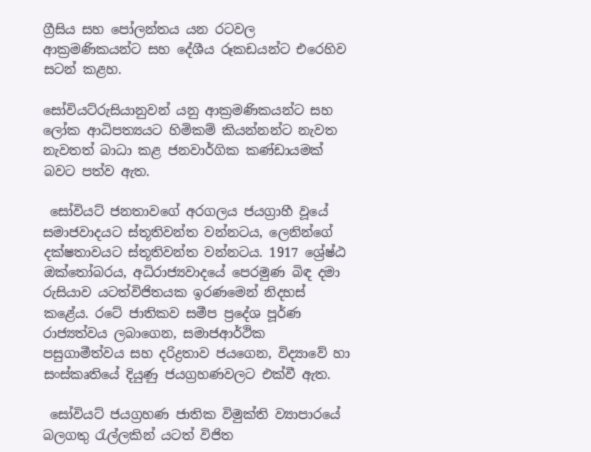ග්‍රීසිය සහ පෝලන්තය යන රටවල ආක්‍රමණිකයන්ට සහ දේශීය රූකඩයන්ට එරෙහිව සටන් කළහ.

සෝවියට්රුසියානුවන් යනු ආක්‍රමණිකයන්ට සහ ලෝක ආධිපත්‍යයට හිමිකම් කියන්නන්ට නැවත නැවතත් බාධා කළ ජනවාර්ගික කණ්ඩායමක් බවට පත්ව ඇත.

 සෝවියට් ජනතාවගේ අරගලය ජයග්‍රාහී වූයේ සමාජවාදයට ස්තූතිවන්ත වන්නටය, ලෙනින්ගේ දක්ෂතාවයට ස්තූතිවන්ත වන්නටය. 1917 ශ්‍රේෂ්ඨ ඔක්තෝබරය, අධිරාජ්‍යවාදයේ පෙරමුණ බිඳ දමා රුසියාව යටත්විජිතයක ඉරණමෙන් නිදහස් කළේය. රටේ ජාතිකව සමීප ප්‍රදේශ පූර්ණ රාජ්‍යත්වය ලබාගෙන, සමාජආර්ථික පසුගාමීත්වය සහ දරිද්‍රතාව ජයගෙන, විද්‍යාවේ හා සංස්කෘතියේ දියුණු ජයග්‍රහණවලට එක්වී ඇත.

 සෝවියට් ජයග්‍රහණ ජාතික විමුක්ති ව්‍යාපාරයේ බලගතු රැල්ලකින් යටත් විජිත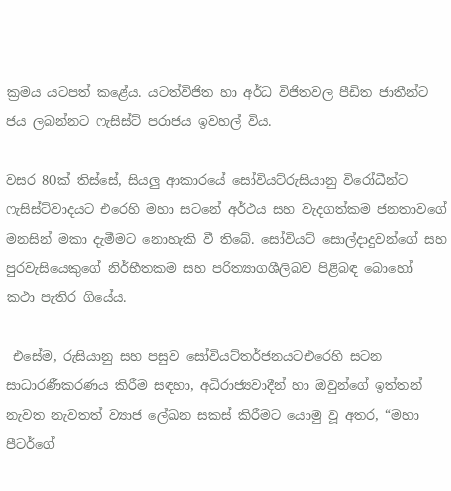ක්‍රමය යටපත් කළේය. යටත්විජිත හා අර්ධ විජිතවල පීඩිත ජාතීන්ට ජය ලබන්නට ෆැසිස්ට් පරාජය ඉවහල් විය.

වසර 80ක් තිස්සේ, සියලු ආකාරයේ සෝවියට්රුසියානු විරෝධීන්ට ෆැසිස්ට්වාදයට එරෙහි මහා සටනේ අර්ථය සහ වැදගත්කම ජනතාවගේ මනසින් මකා දැමීමට නොහැකි වී තිබේ. සෝවියට් සොල්දාදුවන්ගේ සහ පුරවැසියෙකුගේ නිර්භීතකම සහ පරිත්‍යාගශීලිබව පිළිබඳ බොහෝ කථා පැතිර ගියේය.

 එසේම, රුසියානු සහ පසුව සෝවියට්තර්ජනයටඑරෙහි සටන සාධාරණීකරණය කිරීම සඳහා, අධිරාජ්‍යවාදීන් හා ඔවුන්ගේ ඉත්තන් නැවත නැවතත් ව්‍යාජ ලේඛන සකස් කිරීමට යොමු වූ අතර, “මහා පීටර්ගේ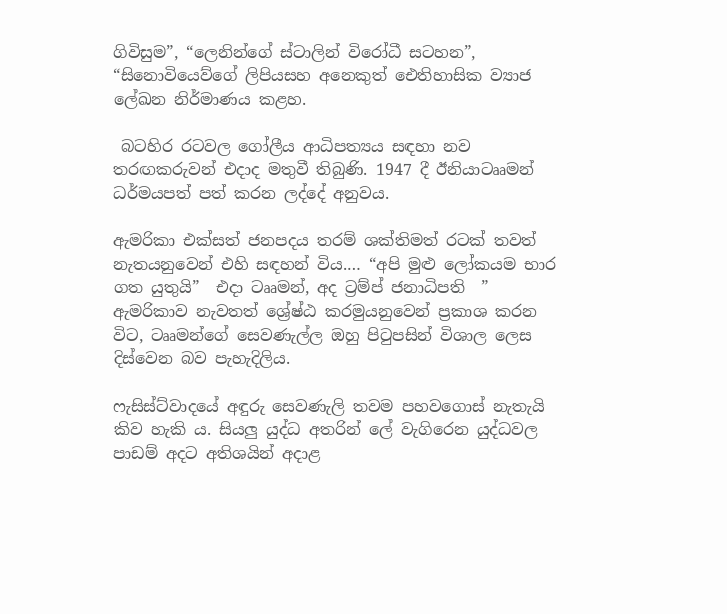ගිවිසුම”, “ලෙනින්ගේ ස්ටාලින් විරෝධී සටහන”, “සිනොවියෙව්ගේ ලිපියසහ අනෙකුත් ඓතිහාසික ව්‍යාජ ලේඛන නිර්මාණය කළහ.

 බටහිර රටවල ගෝලීය ආධිපත්‍යය සඳහා නව තරඟකරුවන් එදාද මතුවී තිබුණි. 1947 දී ඊනියාටෲමන් ධර්මයපත් පත් කරන ලද්දේ අනුවය.

ඇමරිකා එක්සත් ජනපදය තරම් ශක්තිමත් රටක් තවත් නැතයනුවෙන් එහි සඳහන් විය.… “අපි මුළු ලෝකයම භාර ගත යුතුයි”  එදා ටෲමන්, අද ට්‍රම්ප් ජනාධිපති  ” ඇමරිකාව නැවතත් ශ්‍රේෂ්ඨ කරමුයනුවෙන් ප්‍රකාශ කරන විට, ටෲමන්ගේ සෙවණැල්ල ඔහු පිටුපසින් විශාල ලෙස දිස්වෙන බව පැහැදිලිය.

ෆැසිස්ට්වාදයේ අඳුරු සෙවණැලි තවම පහවගොස් නැතැයි කිව හැකි ය. සියලු යුද්ධ අතරින් ලේ වැගිරෙන යුද්ධවල පාඩම් අදට අතිශයින් අදාළ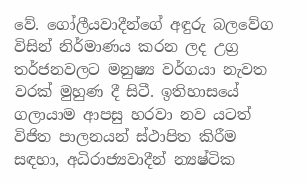වේ. ගෝලීයවාදීන්ගේ අඳුරු බලවේග විසින් නිර්මාණය කරන ලද උග්‍ර තර්ජනවලට මනුෂ්‍ය වර්ගයා නැවත වරක් මුහුණ දී සිටී. ඉතිහාසයේ ගලායාම ආපසු හරවා නව යටත් විජිත පාලනයන් ස්ථාපිත කිරීම සඳහා, අධිරාජ්‍යවාදීන් න්‍යෂ්ටික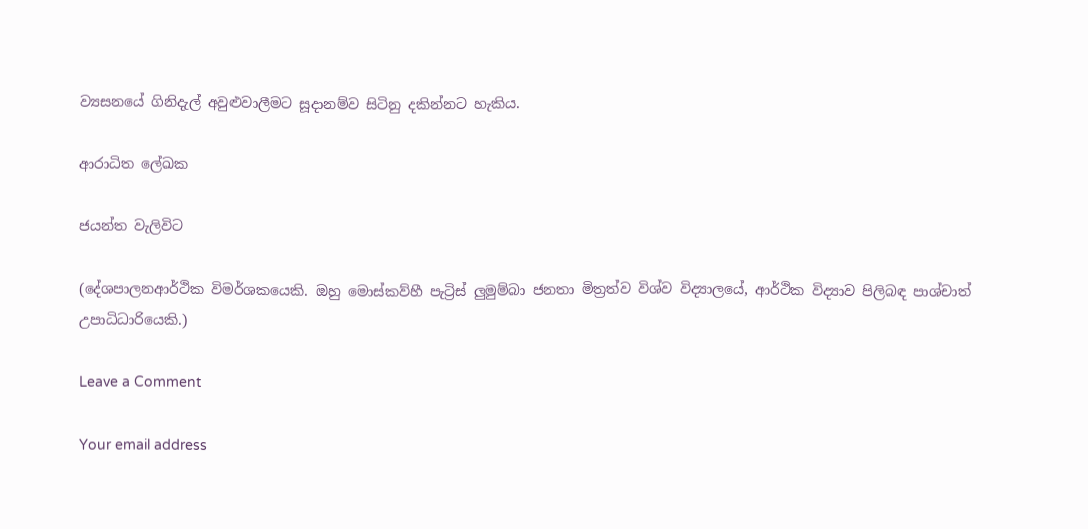ව්‍යසනයේ ගිනිදැල් අවුළුවාලීමට සූදානම්ව සිටිනු දකින්නට හැකිය.

ආරාධිත ලේඛක

ජයන්ත වැලිවිට

(දේශපාලනආර්ථික විමර්ශකයෙකි. ඔහු මොස්කව්හී පැට්‍රිස් ලුමුම්බා ජනතා මිත්‍රත්ව විශ්ව විද්‍යාලයේ, ආර්ථික විද්‍යාව පිලිබඳ පාශ්චාත් උපාධිධාරියෙකි.)

Leave a Comment

Your email address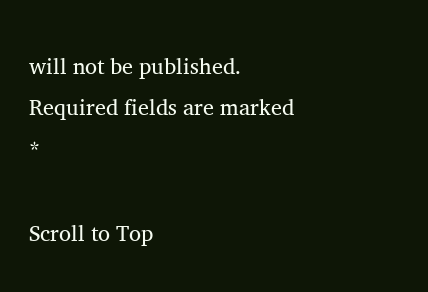will not be published. Required fields are marked *

Scroll to Top